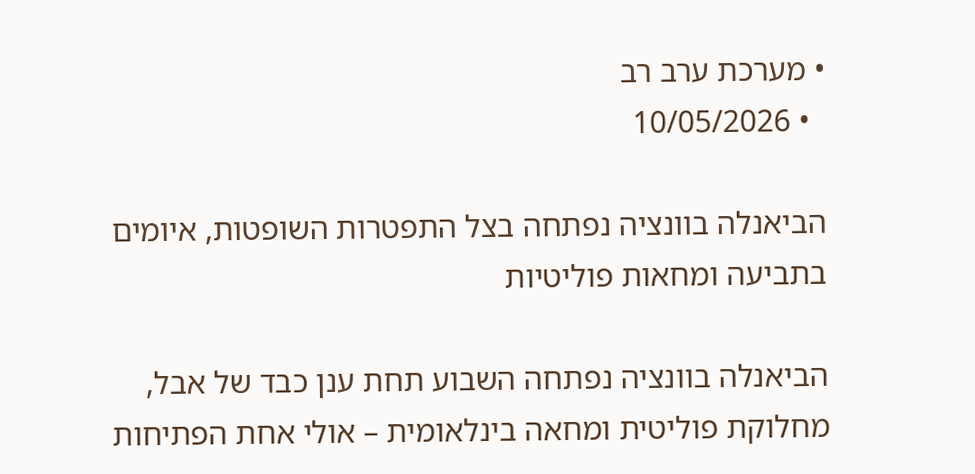• מערכת ערב רב
  • 10/05/2026

הביאנלה בוונציה נפתחה בצל התפטרות השופטות, איומים בתביעה ומחאות פוליטיות

הביאנלה בוונציה נפתחה השבוע תחת ענן כבד של אבל, מחלוקת פוליטית ומחאה בינלאומית – אולי אחת הפתיחות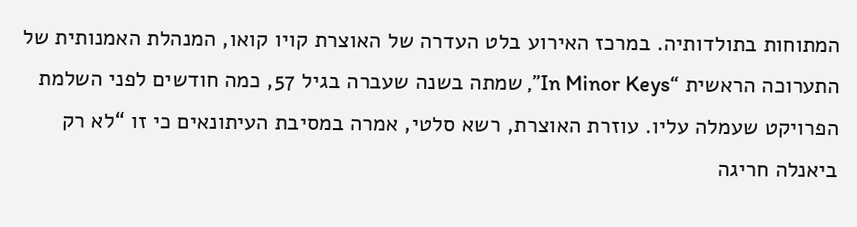המתוחות בתולדותיה. במרכז האירוע בלט העדרה של האוצרת קויו קואו, המנהלת האמנותית של התערוכה הראשית “In Minor Keys”, שמתה בשנה שעברה בגיל 57, כמה חודשים לפני השלמת הפרויקט שעמלה עליו. עוזרת האוצרת, רשא סלטי, אמרה במסיבת העיתונאים כי זו “לא רק ביאנלה חריגה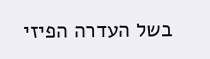בשל העדרה הפיזי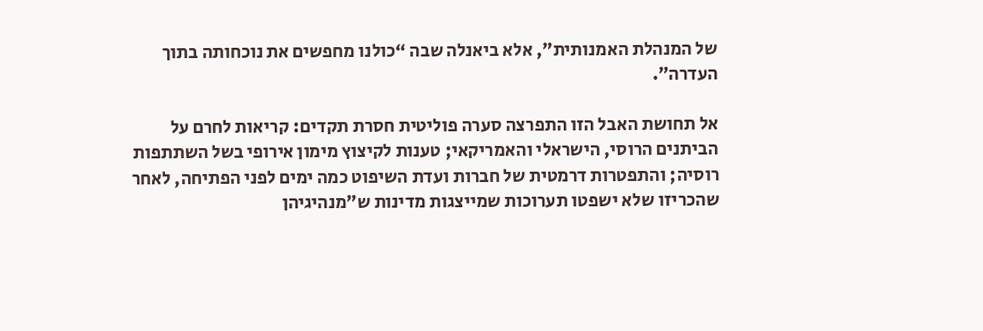של המנהלת האמנותית”, אלא ביאנלה שבה “כולנו מחפשים את נוכחותה בתוך העדרה”.

אל תחושת האבל הזו התפרצה סערה פוליטית חסרת תקדים: קריאות לחרם על הביתנים הרוסי, הישראלי והאמריקאי; טענות לקיצוץ מימון אירופי בשל השתתפות רוסיה; והתפטרות דרמטית של חברות ועדת השיפוט כמה ימים לפני הפתיחה, לאחר שהכריזו שלא ישפטו תערוכות שמייצגות מדינות ש”מנהיגיהן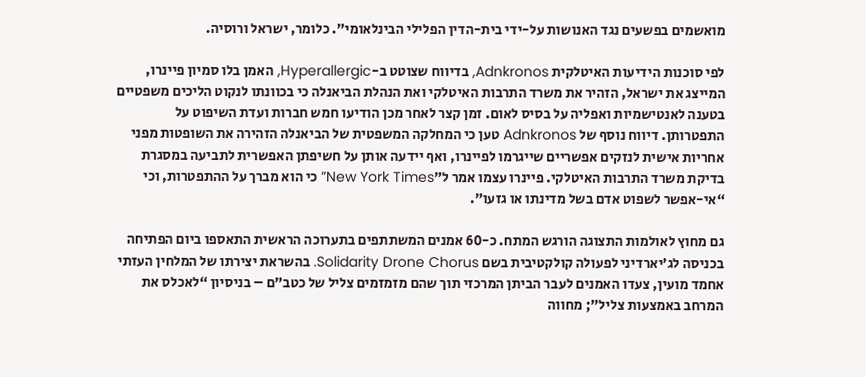מואשמים בפשעים נגד האנושות על-ידי בית-הדין הפלילי הבינלאומי”. כלומר, ישראל ורוסיה.

לפי סוכנות הידיעות האיטלקית Adnkronos, בדיווח שצוטט ב-Hyperallergic, האמן בלו סמיון פיינרו, המייצג את ישראל, הזהיר את משרד התרבות האיטלקי ואת הנהלת הביאנלה כי בכוונתו לנקוט הליכים משפטיים בטענה לאנטישמיות ואפליה על בסיס לאום. זמן קצר לאחר מכן הודיעו חמש חברות ועדת השיפוט על התפטרותן. דיווח נוסף של Adnkronos טען כי המחלקה המשפטית של הביאנלה הזהירה את השופטות מפני אחריות אישית לנזקים אפשריים שייגרמו לפיינרו, ואף יידעה אותן על חשיפתן האפשרית לתביעה במסגרת בדיקת משרד התרבות האיטלקי. פיינרו עצמו אמר ל”New York Times” כי הוא מברך על ההתפטרות, וכי “אי-אפשר לשפוט אדם בשל מדינתו או גזעו”.

גם מחוץ לאולמות התצוגה הורגש המתח. כ-60 אמנים המשתתפים בתערוכה הראשית התאספו ביום הפתיחה בכניסה לג’יארדיני לפעולה קולקטיבית בשם Solidarity Drone Chorus. בהשראת יצירתו של המלחין העזתי אחמד מועין, צעדו האמנים לעבר הביתן המרכזי תוך שהם מזמזמים צליל של כטב”ם – בניסיון “לאכלס את המרחב באמצעות צליל”; מחווה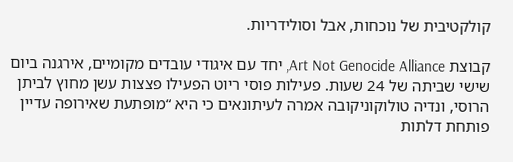קולקטיבית של נוכחות, אבל וסולידריות.

קבוצת Art Not Genocide Alliance, יחד עם איגודי עובדים מקומיים, אירגנה ביום שישי שביתה של 24 שעות. פעילות פוסי ריוט הפעילו פצצות עשן מחוץ לביתן הרוסי, ונדיה טולוקוניקובה אמרה לעיתונאים כי היא “מופתעת שאירופה עדיין פותחת דלתות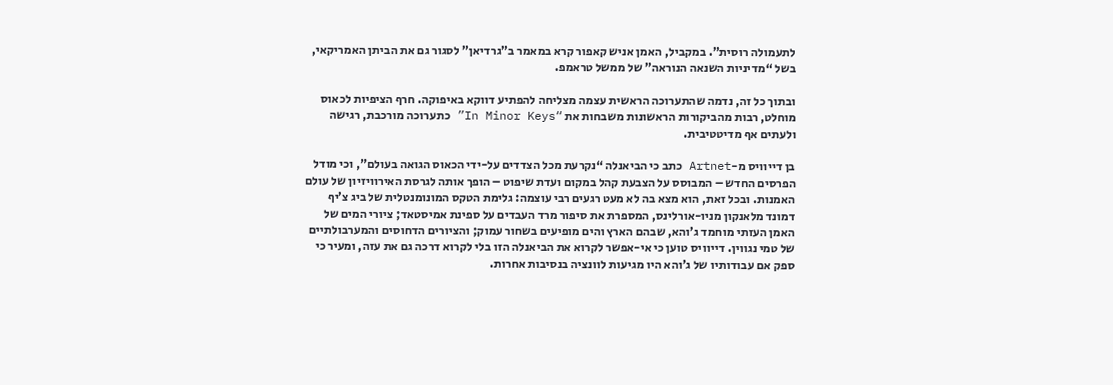לתעמולה רוסית”. במקביל, האמן אניש קאפור קרא במאמר ב”גרדיאן” לסגור גם את הביתן האמריקאי, בשל “מדיניות השנאה הנוראה” של ממשל טראמפ.

ובתוך כל זה, נדמה שהתערוכה הראשית עצמה מצליחה להפתיע דווקא באיפוקה. חרף הציפיות לכאוס מוחלט, רבות מהביקורות הראשונות משבחות את “In Minor Keys” כתערוכה מורכבת, רגישה ולעתים אף מדיטטיבית.

בן דייוויס מ-Artnet כתב כי הביאנלה “נקרעת מכל הצדדים על-ידי הכאוס הגואה בעולם”, וכי מודל הפרסים החדש – המבוסס על הצבעת קהל במקום ועדת שיפוט – הופך אותה לגרסת האירוויזיון של עולם האמנות. ובכל זאת, הוא מצא בה לא מעט רגעים רבי עוצמה: גלימת הטקס המונומנטלית של ביג צ’יף דמונד מלאנקון מניו-אורלינס, המספרת את סיפור מרד העבדים על ספינת אמיסטאד; ציורי המים של האמן העזתי מוחמד ג’והא, שבהם הארץ והים מופיעים בשחור עמוק; והציורים הדחוסים והמערבולתיים של טמי נגווין. דייוויס טוען כי אי-אפשר לקרוא את הביאנלה הזו בלי לקרוא דרכה גם את עזה, ומעיר כי ספק אם עבודותיו של ג’והא היו מגיעות לוונציה בנסיבות אחרות.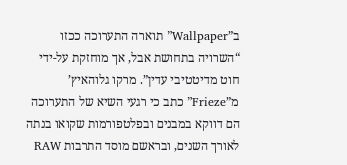ב”Wallpaper” תוארה התערוכה ככזו “השרויה בתחושת אבל, אך מוחזקת על-ידי חוט מדיטטיבי עדין”. מרקו גלוהאיץ’ מ”Frieze” כתב כי רגעי השיא של התערוכה הם דווקא במבנים ובפלטפורמות שקואו בנתה לאורך השנים, ובראשם מוסד התרבות RAW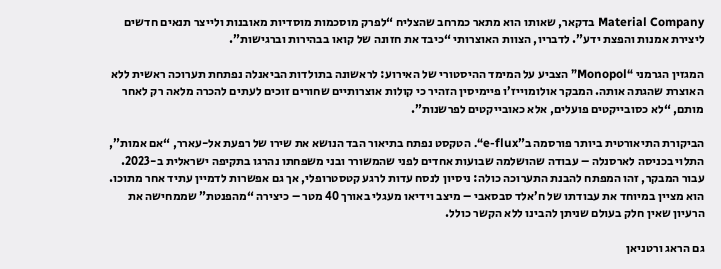Material Company בדקאר, שאותו הוא מתאר כמרחב שהצליח “לפרק מוסכמות מוסדיות מאובנות ולייצר תנאים חדשים ליצירת אמנות והפצת ידע”. לדבריו, הצוות האוצרותי “כיבד את חזונה של קואו בבהירות וברגישות”.

המגזין הגרמני “Monopol” הצביע על המימד ההיסטורי של האירוע: לראשונה בתולדות הביאנלה נפתחת תערוכה ראשית ללא האוצרת שהגתה אותה. המבקר אולומוייז’ו פיימיסין הזהיר כי קולות אוצרותיים שחורים זוכים לעתים להכרה מלאה רק לאחר מותם, “לא כסובייקטים פועלים, אלא כאובייקטים לפרשנות”.

הביקורת התיאורטית ביותר פורסמה ב”e-flux“. הטקסט נפתח בתיאור הבד הנושא את שירו של רפעת אל-עארר, “אם אמות”, התלוי בכניסה לארסנלה – עבודה שהושלמה שבועות אחדים לפני שהמשורר ובני משפחתו נהרגו בתקיפה ישראלית ב-2023. עבור המבקר, זהו המפתח להבנת התערוכה כולה: ניסיון לנסח עדות לרגע קטסטרופלי, אך גם אפשרות לדמיין עתיד אחר מתוכו. הוא מציין במיוחד את עבודתו של ח’אלד סבסאבי – מיצב וידיאו מעגלי באורך 40 מטר – כיצירה “מהפנטת” שממחישה את הרעיון שאין חלק בעולם שניתן להבינו ללא הקשר כולל.

גם הראג ורטניאן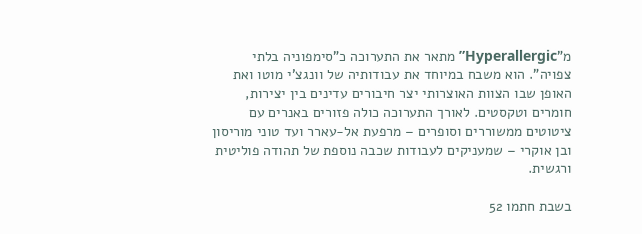מ”Hyperallergic” מתאר את התערוכה כ”סימפוניה בלתי צפויה”. הוא משבח במיוחד את עבודותיה של וונגצ’י מוטו ואת האופן שבו הצוות האוצרותי יצר חיבורים עדינים בין יצירות, חומרים וטקסטים. לאורך התערוכה כולה פזורים באנרים עם ציטוטים ממשוררים וסופרים – מרפעת אל-עארר ועד טוני מוריסון ובן אוקרי – שמעניקים לעבודות שכבה נוספת של תהודה פוליטית ורגשית.

בשבת חתמו 52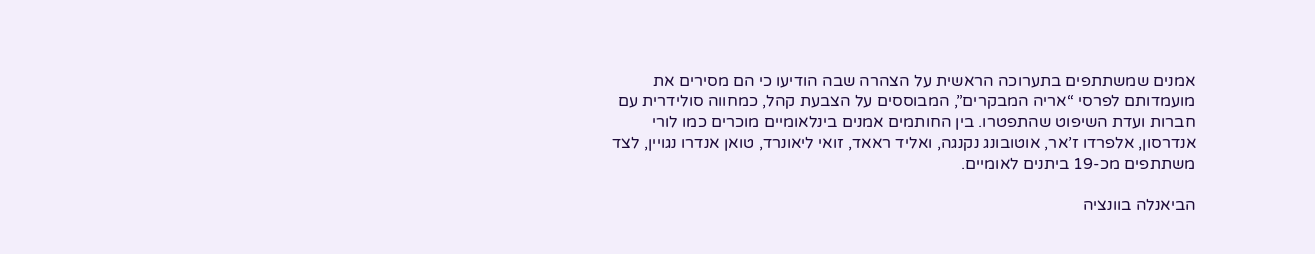אמנים שמשתתפים בתערוכה הראשית על הצהרה שבה הודיעו כי הם מסירים את מועמדותם לפרסי “אריה המבקרים”, המבוססים על הצבעת קהל, כמחווה סולידרית עם חברות ועדת השיפוט שהתפטרו. בין החותמים אמנים בינלאומיים מוכרים כמו לורי אנדרסון, אלפרדו ז’אר, אוטובונג נקנגה, ואליד ראאד, זואי ליאונרד, טואן אנדרו נגויין, לצד משתתפים מכ-19 ביתנים לאומיים.

הביאנלה בוונציה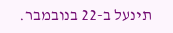תינעל ב-22 בנובמבר.